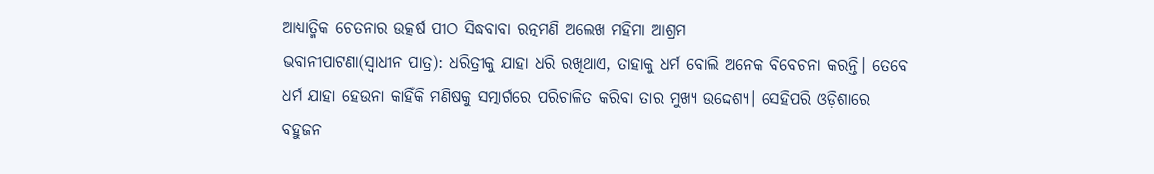ଆଧ୍ୟାତ୍ମିକ ଚେତନାର ଉତ୍କର୍ଷ ପୀଠ ସିଦ୍ଧବାବା ରତ୍ନମଣି ଅଲେଖ ମହିମା ଆଶ୍ରମ
ଭବାନୀପାଟଣା(ସ୍ୱାଧୀନ ପାତ୍ର): ଧରିତ୍ରୀକୁ ଯାହା ଧରି ରଖିଥାଏ, ତାହାକୁ ଧର୍ମ ବୋଲି ଅନେକ ବିବେଚନା କରନ୍ତି। ତେବେ ଧର୍ମ ଯାହା ହେଉନା କାହିଁକି ମଣିଷକୁ ସତ୍ମାର୍ଗରେ ପରିଚାଳିତ କରିବା ତାର ମୁଖ୍ୟ ଉଦ୍ଦେଶ୍ୟ। ସେହିପରି ଓଡ଼ିଶାରେ ବହୁଜନ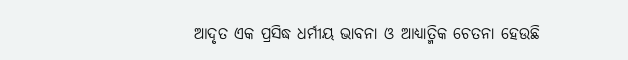ଆଦୃତ ଏକ ପ୍ରସିଦ୍ଧ ଧର୍ମୀୟ ଭାବନା ଓ ଆଧ୍ୟାତ୍ମିକ ଚେତନା ହେଉଛି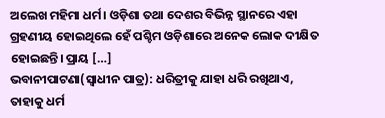ଅଲେଖ ମହିମା ଧର୍ମ। ଓଡ଼ିଶା ତଥା ଦେଶର ବିଭିନ୍ନ ସ୍ଥାନରେ ଏହା ଗ୍ରହଣୀୟ ହୋଇଥିଲେ ହେଁ ପଶ୍ଚିମ ଓଡ଼ିଶାରେ ଅନେକ ଲୋକ ଦୀକ୍ଷିତ ହୋଇଛନ୍ତି। ପ୍ରାୟ […]
ଭବାନୀପାଟଣା(ସ୍ୱାଧୀନ ପାତ୍ର): ଧରିତ୍ରୀକୁ ଯାହା ଧରି ରଖିଥାଏ, ତାହାକୁ ଧର୍ମ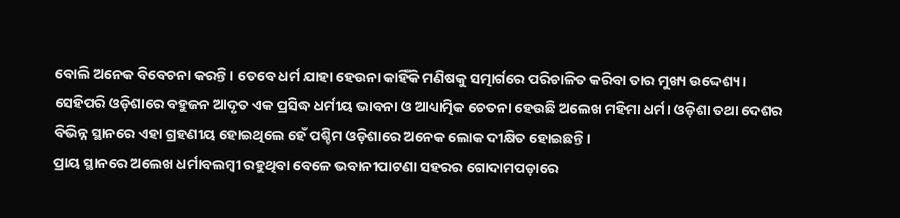ବୋଲି ଅନେକ ବିବେଚନା କରନ୍ତି। ତେବେ ଧର୍ମ ଯାହା ହେଉନା କାହିଁକି ମଣିଷକୁ ସତ୍ମାର୍ଗରେ ପରିଚାଳିତ କରିବା ତାର ମୁଖ୍ୟ ଉଦ୍ଦେଶ୍ୟ। ସେହିପରି ଓଡ଼ିଶାରେ ବହୁଜନ ଆଦୃତ ଏକ ପ୍ରସିଦ୍ଧ ଧର୍ମୀୟ ଭାବନା ଓ ଆଧ୍ୟାତ୍ମିକ ଚେତନା ହେଉଛି ଅଲେଖ ମହିମା ଧର୍ମ। ଓଡ଼ିଶା ତଥା ଦେଶର ବିଭିନ୍ନ ସ୍ଥାନରେ ଏହା ଗ୍ରହଣୀୟ ହୋଇଥିଲେ ହେଁ ପଶ୍ଚିମ ଓଡ଼ିଶାରେ ଅନେକ ଲୋକ ଦୀକ୍ଷିତ ହୋଇଛନ୍ତି।
ପ୍ରାୟ ସ୍ଥାନରେ ଅଲେଖ ଧର୍ମାବଲମ୍ୱୀ ରହୁଥିବା ବେଳେ ଭବାନୀପାଟଣା ସହରର ଗୋଦାମପଡ଼ାରେ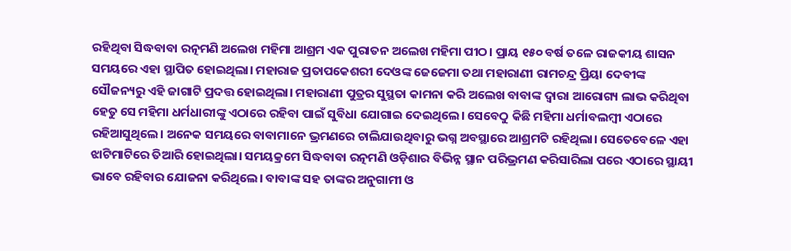ରହିଥିବା ସିଦ୍ଧବାବା ରତ୍ନମଣି ଅଲେଖ ମହିମା ଆଶ୍ରମ ଏକ ପୁରାତନ ଅଲେଖ ମହିମା ପୀଠ। ପ୍ରାୟ ୧୫୦ ବର୍ଷ ତଳେ ରାଜକୀୟ ଶାସନ ସମୟରେ ଏହା ସ୍ଥାପିତ ହୋଇଥିଲା। ମହାରାଜ ପ୍ରତାପକେଶରୀ ଦେଓଙ୍କ ଜେଜେମା ତଥା ମହାରାଣୀ ରାମଚନ୍ଦ୍ର ପ୍ରିୟା ଦେବୀଙ୍କ ସୌଜନ୍ୟରୁ ଏହି ଜାଗାଟି ପ୍ରଦତ୍ତ ହୋଇଥିଲା। ମହାରାଣୀ ପୁତ୍ରର ସୁସ୍ଥତା କାମନା କରି ଅଲେଖ ବାବାଙ୍କ ଦ୍ୱାରା ଆରୋଗ୍ୟ ଲାଭ କରିଥିବା ହେତୁ ସେ ମହିମା ଧର୍ମଧାରୀଙ୍କୁ ଏଠାରେ ରହିବା ପାଇଁ ସୁବିଧା ଯୋଗାଇ ଦେଇଥିଲେ। ସେବେଠୁ କିଛି ମହିମା ଧର୍ମାବଲମ୍ୱୀ ଏଠାରେ ରହିଆସୁଥିଲେ। ଅନେକ ସମୟରେ ବାବାମାନେ ଭ୍ରମଣରେ ଚାଲିଯାଉଥିବାରୁ ଭଗ୍ନ ଅବସ୍ଥାରେ ଆଶ୍ରମଟି ରହିଥିଲା। ସେତେବେଳେ ଏହା ଝାଟିମାଟିରେ ତିଆରି ହୋଇଥିଲା। ସମୟକ୍ରମେ ସିଦ୍ଧବାବା ରତ୍ନମଣି ଓଡ଼ିଶାର ବିଭିନ୍ନ ସ୍ଥାନ ପରିଭ୍ରମଣ କରିସାରିଲା ପରେ ଏଠାରେ ସ୍ଥାୟୀ ଭାବେ ରହିବାର ଯୋଜନା କରିଥିଲେ। ବାବାଙ୍କ ସହ ତାଙ୍କର ଅନୁଗାମୀ ଓ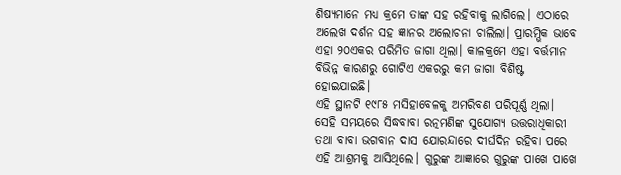ଶିଷ୍ୟମାନେ ମଧ୍ୟ କ୍ରମେ ତାଙ୍କ ସହ ରହିବାକୁ ଲାଗିଲେ। ଏଠାରେ ଅଲେଖ ଦର୍ଶନ ସହ ଜ୍ଞାନର ଅଲୋଚନା ଚାଲିଲା। ପ୍ରାରମ୍ଭିକ ଭାବେ ଏହା ୨୦ଏକର ପରିମିତ ଜାଗା ଥିଲା। କାଳକ୍ରମେ ଏହା ବର୍ତ୍ତମାନ ବିଭିନ୍ନ କାରଣରୁ ଗୋଟିଏ ଏକରରୁ କମ ଜାଗା ବିଶିଷ୍ଟ ହୋଇଯାଇଛି।
ଏହି ସ୍ଥାନଟି ୧୯୮୫ ମସିହାବେଳକୁ ଅମରିବଣ ପରିପୂର୍ଣ୍ଣ ଥିଲା। ସେହି ସମୟରେ ସିଦ୍ଧବାବା ରତ୍ନମଣିଙ୍କ ସୁଯୋଗ୍ୟ ଉତ୍ତରାଧିକାରୀ ତଥା ବାବା ଭଗବାନ ଦାସ ଯୋରନ୍ଦାରେ ଦୀର୍ଘଦିନ ରହିବା ପରେ ଏହି ଆଶ୍ରମକୁ ଆସିଥିଲେ। ଗୁରୁଙ୍କ ଆଜ୍ଞାରେ ଗୁରୁଙ୍କ ପାଖେ ପାଖେ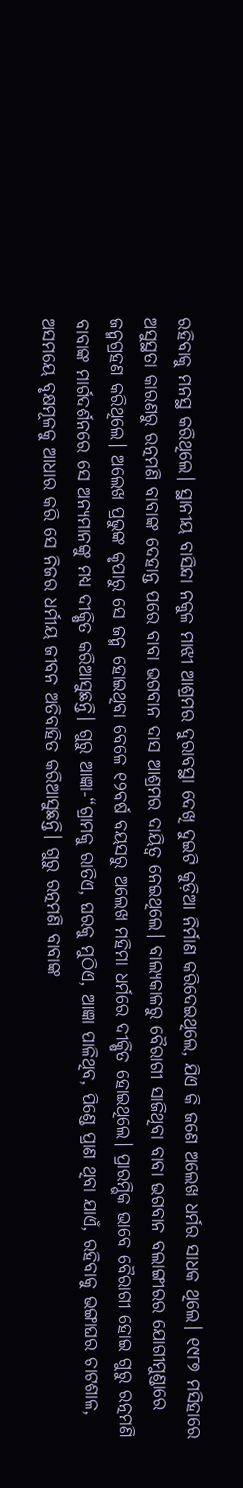ରହିବାକୁ ମନସ୍ଥ କରିଥିଲେ। ସ୍ଥାନୀୟ ବାସିନ୍ଦା ନକୁଳ ମାଝୀ ଆଶ୍ରମର ଦୁରାବସ୍ଥା ଦେଖି ଦୁଇଟି କୁଡ଼ିଆ ନିର୍ମାଣ କରିଦେଇଥିଲେ, ଯିଏ କି ଜଣେ ଅଲେଖ ଧର୍ମର ସାଧକ ଥିଲେ। ୧୯୮୭ ମସିହାରେ ଅସୁସ୍ଥତା କାରଣରୁ ରତ୍ନମଣି ବାବାଙ୍କ ଦେହାନ୍ତ ପରେ ବାବା ଭଗବାନ ଦାସ ଆଶ୍ରମର ଦାୟିତ୍ୱ ନେଇଥିଲେ। ବାଲ୍ୟକାଳରୁ ବୈରାଗୀ ସାଜିଥିବା ବାବା ଭଗବାନ ବଲାଙ୍ଗୀରର ଯୋଗୀମୁଣ୍ଡାରେ ଜନ୍ମଗ୍ରହଣ କରିଥିଲେ। ଅଲେଖ ପ୍ରଭୁଙ୍କ କୃପାରୁ ସେ ଜନ୍ମ ହୋଇଥିବା ବେଳେ ୧୨ବର୍ଷ ବୟସରୁ ଅଲେଖ ମହିମା ଧର୍ମରେ ଦୀକ୍ଷିତ ହୋଇଥିଲେ। ପ୍ରାରମ୍ଭିକ ଭାବେ ବୈରାଗୀ ହୋଇ ଗୁରୁ ରତ୍ନମଣି ବାବାଙ୍କ ମାର୍ଗଦର୍ଶନରେ ସେ ଅନ୍ୟମାନଙ୍କୁ ମଧ୍ୟ ଦୀକ୍ଷିତ କରିଆସୁଛନ୍ତି। ଗୁରୁ ଆଜ୍ଞା-“ଗ୍ରାମକୁ ରାତିଏ, ଘରକୁ ମୁଠିଏ, ଆଜ୍ଞା ପାଳିଥିବ, ପିଣ୍ଡେ ପ୍ରାଣ ଥିବା ଯାଏଁ, ରହିବାକୁ ଭଙ୍ଗାଘର ଚାଟଶାଳ, ଅସମୟେ ବୃକ୍ଷମୂଳକୁ ଆଧାର କରି ସେ ନିଜର ଧର୍ମୀୟ ଜୀବନ ଅତିବାହିତ କରିଆସୁଛନ୍ତି। ଗୁରୁ ରତ୍ନମଣି ବାବାଙ୍କ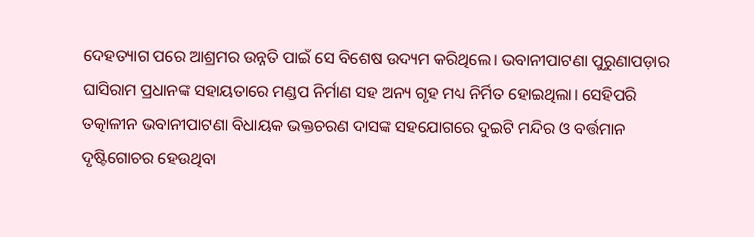ଦେହତ୍ୟାଗ ପରେ ଆଶ୍ରମର ଉନ୍ନତି ପାଇଁ ସେ ବିଶେଷ ଉଦ୍ୟମ କରିଥିଲେ। ଭବାନୀପାଟଣା ପୁରୁଣାପଡ଼ାର ଘାସିରାମ ପ୍ରଧାନଙ୍କ ସହାୟତାରେ ମଣ୍ଡପ ନିର୍ମାଣ ସହ ଅନ୍ୟ ଗୃହ ମଧ୍ୟ ନିର୍ମିତ ହୋଇଥିଲା। ସେହିପରି ତତ୍କାଳୀନ ଭବାନୀପାଟଣା ବିଧାୟକ ଭକ୍ତଚରଣ ଦାସଙ୍କ ସହଯୋଗରେ ଦୁଇଟି ମନ୍ଦିର ଓ ବର୍ତ୍ତମାନ ଦୃଷ୍ଟିଗୋଚର ହେଉଥିବା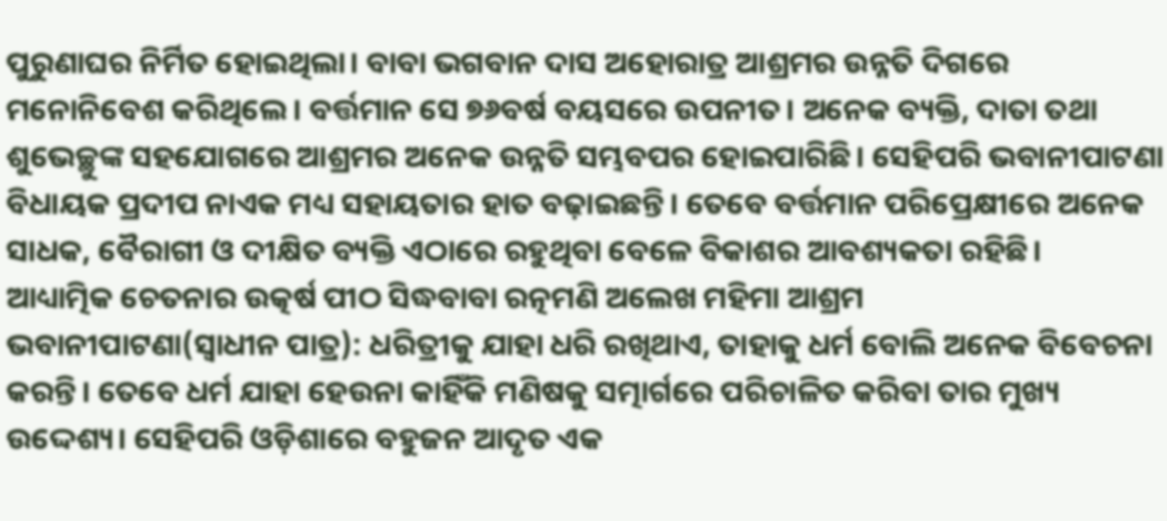ପୁରୁଣାଘର ନିର୍ମିତ ହୋଇଥିଲା। ବାବା ଭଗବାନ ଦାସ ଅହୋରାତ୍ର ଆଶ୍ରମର ଉନ୍ନତି ଦିଗରେ ମନୋନିବେଶ କରିଥିଲେ। ବର୍ତ୍ତମାନ ସେ ୭୬ବର୍ଷ ବୟସରେ ଉପନୀତ। ଅନେକ ବ୍ୟକ୍ତି, ଦାତା ତଥା ଶୁଭେଚ୍ଛୁଙ୍କ ସହଯୋଗରେ ଆଶ୍ରମର ଅନେକ ଉନ୍ନତି ସମ୍ଭବପର ହୋଇପାରିଛି। ସେହିପରି ଭବାନୀପାଟଣା ବିଧାୟକ ପ୍ରଦୀପ ନାଏକ ମଧ୍ୟ ସହାୟତାର ହାତ ବଢ଼ାଇଛନ୍ତି। ତେବେ ବର୍ତ୍ତମାନ ପରିପ୍ରେକ୍ଷୀରେ ଅନେକ ସାଧକ, ବୈରାଗୀ ଓ ଦୀକ୍ଷିତ ବ୍ୟକ୍ତି ଏଠାରେ ରହୁଥିବା ବେଳେ ବିକାଶର ଆବଶ୍ୟକତା ରହିଛି।
ଆଧ୍ୟାତ୍ମିକ ଚେତନାର ଉତ୍କର୍ଷ ପୀଠ ସିଦ୍ଧବାବା ରତ୍ନମଣି ଅଲେଖ ମହିମା ଆଶ୍ରମ
ଭବାନୀପାଟଣା(ସ୍ୱାଧୀନ ପାତ୍ର): ଧରିତ୍ରୀକୁ ଯାହା ଧରି ରଖିଥାଏ, ତାହାକୁ ଧର୍ମ ବୋଲି ଅନେକ ବିବେଚନା କରନ୍ତି। ତେବେ ଧର୍ମ ଯାହା ହେଉନା କାହିଁକି ମଣିଷକୁ ସତ୍ମାର୍ଗରେ ପରିଚାଳିତ କରିବା ତାର ମୁଖ୍ୟ ଉଦ୍ଦେଶ୍ୟ। ସେହିପରି ଓଡ଼ିଶାରେ ବହୁଜନ ଆଦୃତ ଏକ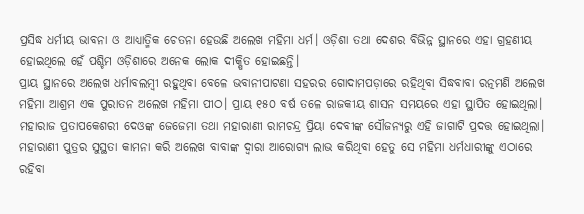ପ୍ରସିଦ୍ଧ ଧର୍ମୀୟ ଭାବନା ଓ ଆଧ୍ୟାତ୍ମିକ ଚେତନା ହେଉଛି ଅଲେଖ ମହିମା ଧର୍ମ। ଓଡ଼ିଶା ତଥା ଦେଶର ବିଭିନ୍ନ ସ୍ଥାନରେ ଏହା ଗ୍ରହଣୀୟ ହୋଇଥିଲେ ହେଁ ପଶ୍ଚିମ ଓଡ଼ିଶାରେ ଅନେକ ଲୋକ ଦୀକ୍ଷିତ ହୋଇଛନ୍ତି।
ପ୍ରାୟ ସ୍ଥାନରେ ଅଲେଖ ଧର୍ମାବଲମ୍ୱୀ ରହୁଥିବା ବେଳେ ଭବାନୀପାଟଣା ସହରର ଗୋଦାମପଡ଼ାରେ ରହିଥିବା ସିଦ୍ଧବାବା ରତ୍ନମଣି ଅଲେଖ ମହିମା ଆଶ୍ରମ ଏକ ପୁରାତନ ଅଲେଖ ମହିମା ପୀଠ। ପ୍ରାୟ ୧୫୦ ବର୍ଷ ତଳେ ରାଜକୀୟ ଶାସନ ସମୟରେ ଏହା ସ୍ଥାପିତ ହୋଇଥିଲା। ମହାରାଜ ପ୍ରତାପକେଶରୀ ଦେଓଙ୍କ ଜେଜେମା ତଥା ମହାରାଣୀ ରାମଚନ୍ଦ୍ର ପ୍ରିୟା ଦେବୀଙ୍କ ସୌଜନ୍ୟରୁ ଏହି ଜାଗାଟି ପ୍ରଦତ୍ତ ହୋଇଥିଲା। ମହାରାଣୀ ପୁତ୍ରର ସୁସ୍ଥତା କାମନା କରି ଅଲେଖ ବାବାଙ୍କ ଦ୍ୱାରା ଆରୋଗ୍ୟ ଲାଭ କରିଥିବା ହେତୁ ସେ ମହିମା ଧର୍ମଧାରୀଙ୍କୁ ଏଠାରେ ରହିବା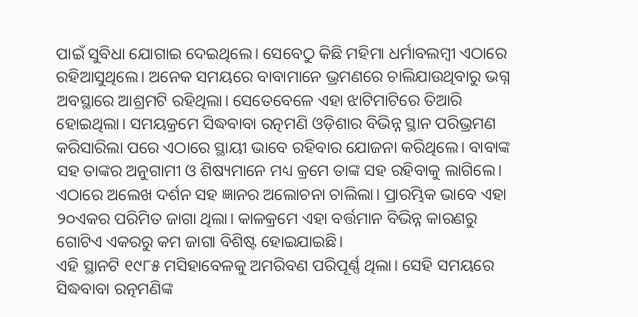ପାଇଁ ସୁବିଧା ଯୋଗାଇ ଦେଇଥିଲେ। ସେବେଠୁ କିଛି ମହିମା ଧର୍ମାବଲମ୍ୱୀ ଏଠାରେ ରହିଆସୁଥିଲେ। ଅନେକ ସମୟରେ ବାବାମାନେ ଭ୍ରମଣରେ ଚାଲିଯାଉଥିବାରୁ ଭଗ୍ନ ଅବସ୍ଥାରେ ଆଶ୍ରମଟି ରହିଥିଲା। ସେତେବେଳେ ଏହା ଝାଟିମାଟିରେ ତିଆରି ହୋଇଥିଲା। ସମୟକ୍ରମେ ସିଦ୍ଧବାବା ରତ୍ନମଣି ଓଡ଼ିଶାର ବିଭିନ୍ନ ସ୍ଥାନ ପରିଭ୍ରମଣ କରିସାରିଲା ପରେ ଏଠାରେ ସ୍ଥାୟୀ ଭାବେ ରହିବାର ଯୋଜନା କରିଥିଲେ। ବାବାଙ୍କ ସହ ତାଙ୍କର ଅନୁଗାମୀ ଓ ଶିଷ୍ୟମାନେ ମଧ୍ୟ କ୍ରମେ ତାଙ୍କ ସହ ରହିବାକୁ ଲାଗିଲେ। ଏଠାରେ ଅଲେଖ ଦର୍ଶନ ସହ ଜ୍ଞାନର ଅଲୋଚନା ଚାଲିଲା। ପ୍ରାରମ୍ଭିକ ଭାବେ ଏହା ୨୦ଏକର ପରିମିତ ଜାଗା ଥିଲା। କାଳକ୍ରମେ ଏହା ବର୍ତ୍ତମାନ ବିଭିନ୍ନ କାରଣରୁ ଗୋଟିଏ ଏକରରୁ କମ ଜାଗା ବିଶିଷ୍ଟ ହୋଇଯାଇଛି।
ଏହି ସ୍ଥାନଟି ୧୯୮୫ ମସିହାବେଳକୁ ଅମରିବଣ ପରିପୂର୍ଣ୍ଣ ଥିଲା। ସେହି ସମୟରେ ସିଦ୍ଧବାବା ରତ୍ନମଣିଙ୍କ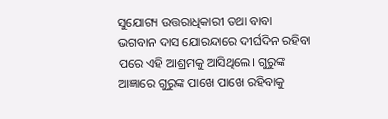ସୁଯୋଗ୍ୟ ଉତ୍ତରାଧିକାରୀ ତଥା ବାବା ଭଗବାନ ଦାସ ଯୋରନ୍ଦାରେ ଦୀର୍ଘଦିନ ରହିବା ପରେ ଏହି ଆଶ୍ରମକୁ ଆସିଥିଲେ। ଗୁରୁଙ୍କ ଆଜ୍ଞାରେ ଗୁରୁଙ୍କ ପାଖେ ପାଖେ ରହିବାକୁ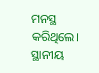ମନସ୍ଥ କରିଥିଲେ। ସ୍ଥାନୀୟ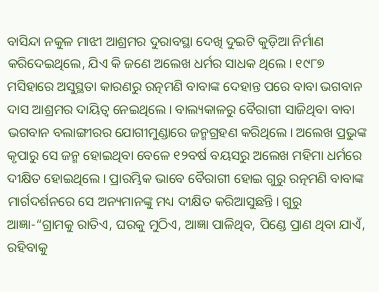ବାସିନ୍ଦା ନକୁଳ ମାଝୀ ଆଶ୍ରମର ଦୁରାବସ୍ଥା ଦେଖି ଦୁଇଟି କୁଡ଼ିଆ ନିର୍ମାଣ କରିଦେଇଥିଲେ, ଯିଏ କି ଜଣେ ଅଲେଖ ଧର୍ମର ସାଧକ ଥିଲେ। ୧୯୮୭ ମସିହାରେ ଅସୁସ୍ଥତା କାରଣରୁ ରତ୍ନମଣି ବାବାଙ୍କ ଦେହାନ୍ତ ପରେ ବାବା ଭଗବାନ ଦାସ ଆଶ୍ରମର ଦାୟିତ୍ୱ ନେଇଥିଲେ। ବାଲ୍ୟକାଳରୁ ବୈରାଗୀ ସାଜିଥିବା ବାବା ଭଗବାନ ବଲାଙ୍ଗୀରର ଯୋଗୀମୁଣ୍ଡାରେ ଜନ୍ମଗ୍ରହଣ କରିଥିଲେ। ଅଲେଖ ପ୍ରଭୁଙ୍କ କୃପାରୁ ସେ ଜନ୍ମ ହୋଇଥିବା ବେଳେ ୧୨ବର୍ଷ ବୟସରୁ ଅଲେଖ ମହିମା ଧର୍ମରେ ଦୀକ୍ଷିତ ହୋଇଥିଲେ। ପ୍ରାରମ୍ଭିକ ଭାବେ ବୈରାଗୀ ହୋଇ ଗୁରୁ ରତ୍ନମଣି ବାବାଙ୍କ ମାର୍ଗଦର୍ଶନରେ ସେ ଅନ୍ୟମାନଙ୍କୁ ମଧ୍ୟ ଦୀକ୍ଷିତ କରିଆସୁଛନ୍ତି। ଗୁରୁ ଆଜ୍ଞା-“ଗ୍ରାମକୁ ରାତିଏ, ଘରକୁ ମୁଠିଏ, ଆଜ୍ଞା ପାଳିଥିବ, ପିଣ୍ଡେ ପ୍ରାଣ ଥିବା ଯାଏଁ, ରହିବାକୁ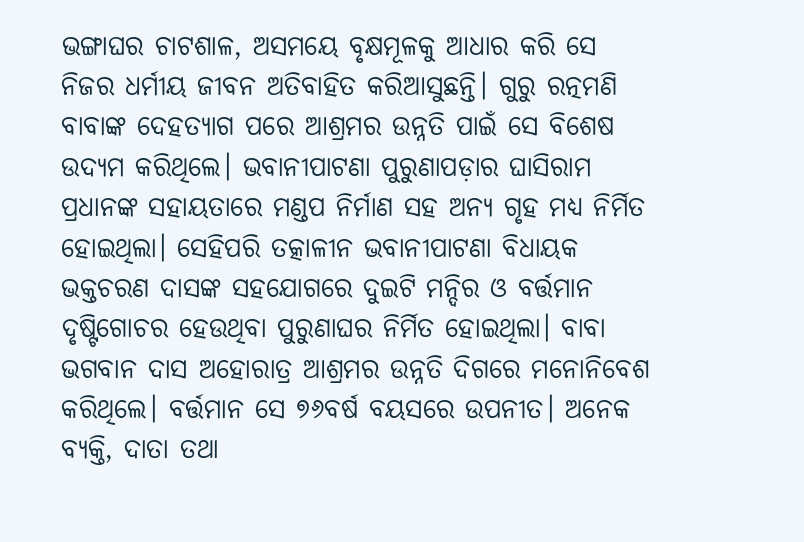ଭଙ୍ଗାଘର ଚାଟଶାଳ, ଅସମୟେ ବୃକ୍ଷମୂଳକୁ ଆଧାର କରି ସେ ନିଜର ଧର୍ମୀୟ ଜୀବନ ଅତିବାହିତ କରିଆସୁଛନ୍ତି। ଗୁରୁ ରତ୍ନମଣି ବାବାଙ୍କ ଦେହତ୍ୟାଗ ପରେ ଆଶ୍ରମର ଉନ୍ନତି ପାଇଁ ସେ ବିଶେଷ ଉଦ୍ୟମ କରିଥିଲେ। ଭବାନୀପାଟଣା ପୁରୁଣାପଡ଼ାର ଘାସିରାମ ପ୍ରଧାନଙ୍କ ସହାୟତାରେ ମଣ୍ଡପ ନିର୍ମାଣ ସହ ଅନ୍ୟ ଗୃହ ମଧ୍ୟ ନିର୍ମିତ ହୋଇଥିଲା। ସେହିପରି ତତ୍କାଳୀନ ଭବାନୀପାଟଣା ବିଧାୟକ ଭକ୍ତଚରଣ ଦାସଙ୍କ ସହଯୋଗରେ ଦୁଇଟି ମନ୍ଦିର ଓ ବର୍ତ୍ତମାନ ଦୃଷ୍ଟିଗୋଚର ହେଉଥିବା ପୁରୁଣାଘର ନିର୍ମିତ ହୋଇଥିଲା। ବାବା ଭଗବାନ ଦାସ ଅହୋରାତ୍ର ଆଶ୍ରମର ଉନ୍ନତି ଦିଗରେ ମନୋନିବେଶ କରିଥିଲେ। ବର୍ତ୍ତମାନ ସେ ୭୬ବର୍ଷ ବୟସରେ ଉପନୀତ। ଅନେକ ବ୍ୟକ୍ତି, ଦାତା ତଥା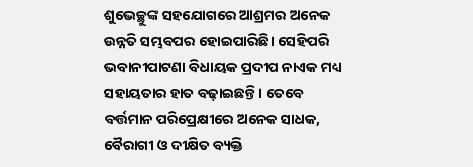ଶୁଭେଚ୍ଛୁଙ୍କ ସହଯୋଗରେ ଆଶ୍ରମର ଅନେକ ଉନ୍ନତି ସମ୍ଭବପର ହୋଇପାରିଛି। ସେହିପରି ଭବାନୀପାଟଣା ବିଧାୟକ ପ୍ରଦୀପ ନାଏକ ମଧ୍ୟ ସହାୟତାର ହାତ ବଢ଼ାଇଛନ୍ତି। ତେବେ ବର୍ତ୍ତମାନ ପରିପ୍ରେକ୍ଷୀରେ ଅନେକ ସାଧକ, ବୈରାଗୀ ଓ ଦୀକ୍ଷିତ ବ୍ୟକ୍ତି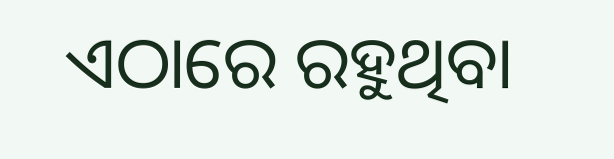ଏଠାରେ ରହୁଥିବା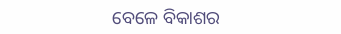ବେଳେ ବିକାଶର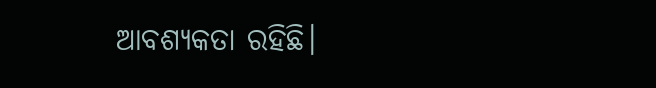ଆବଶ୍ୟକତା ରହିଛି।